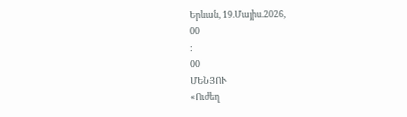Երևան, 19.Մայիս.2026,
00
:
00
ՄԵՆՅՈՒ
«Ուժեղ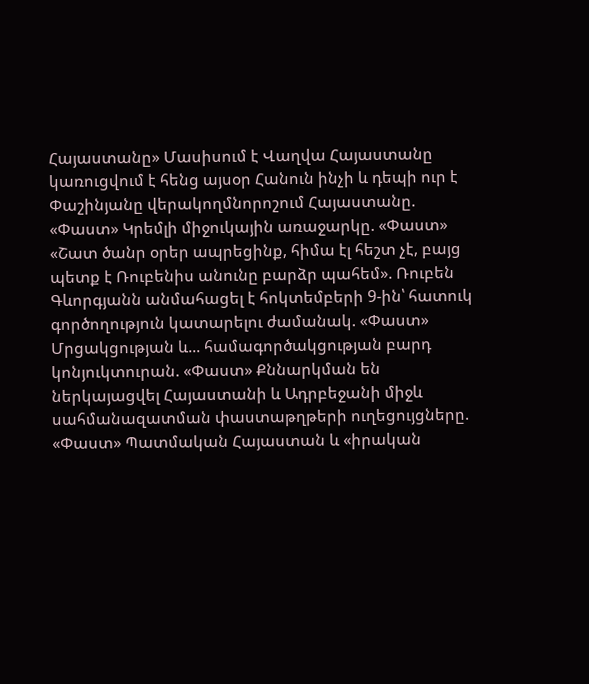Հայաստանը» Մասիսում է Վաղվա Հայաստանը կառուցվում է հենց այսօր Հանուն ինչի և դեպի ուր է Փաշինյանը վերակողմնորոշում Հայաստանը. «Փաստ» Կրեմլի միջուկային առաջարկը. «Փաստ» «Շատ ծանր օրեր ապրեցինք, հիմա էլ հեշտ չէ, բայց պետք է Ռուբենիս անունը բարձր պահեմ». Ռուբեն Գևորգյանն անմահացել է հոկտեմբերի 9-ին՝ հատուկ գործողություն կատարելու ժամանակ. «Փաստ» Մրցակցության և... համագործակցության բարդ կոնյուկտուրան. «Փաստ» Քննարկման են ներկայացվել Հայաստանի և Ադրբեջանի միջև սահմանազատման փաստաթղթերի ուղեցույցները. «Փաստ» Պատմական Հայաստան և «իրական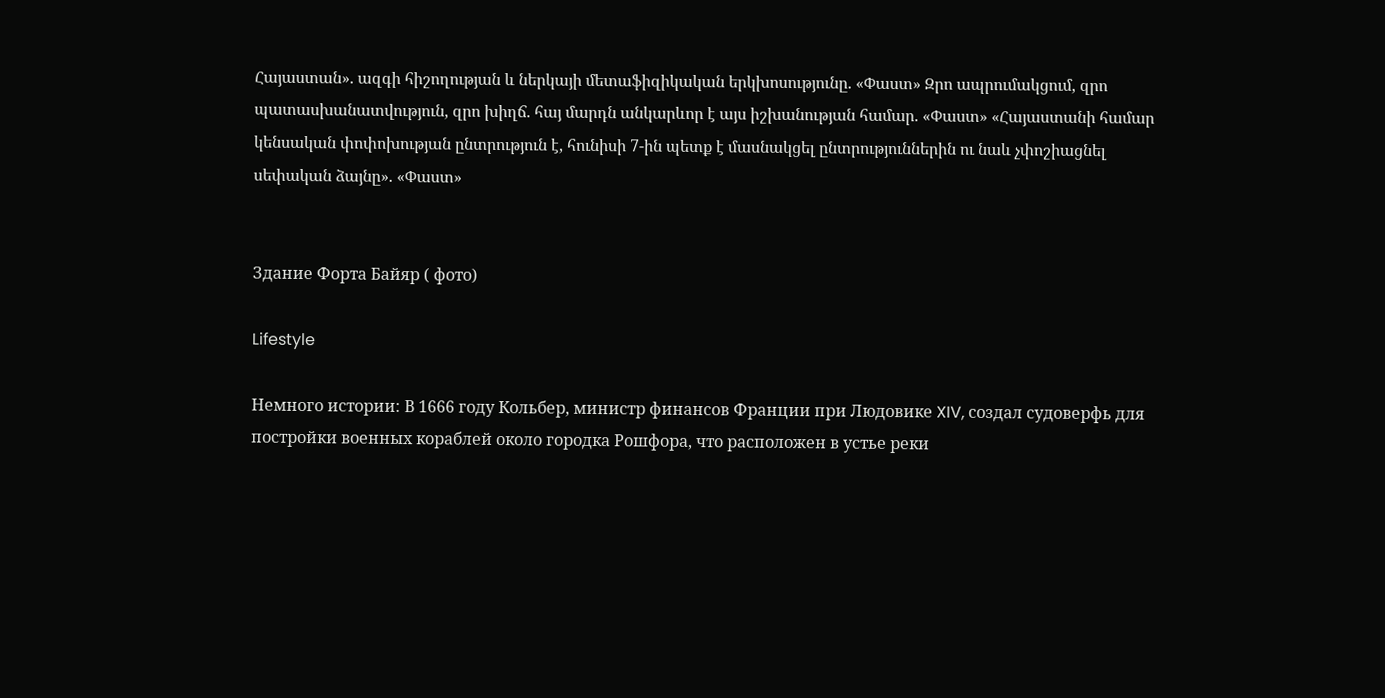Հայաստան». ազգի հիշողության և ներկայի մետաֆիզիկական երկխոսությունը. «Փաստ» Զրո ապրումակցում, զրո պատասխանատվություն, զրո խիղճ. հայ մարդն անկարևոր է այս իշխանության համար. «Փաստ» «Հայաստանի համար կենսական փոփոխության ընտրություն է, հունիսի 7-ին պետք է մասնակցել ընտրություններին ու նաև չփոշիացնել սեփական ձայնը». «Փաստ»


Здание Форта Байяр ( фото)

Lifestyle

Немного истории: В 1666 году Кольбер, министр финансов Франции при Людовике XIV, создал судоверфь для постройки военных кораблей около городка Рошфора, что расположен в устье реки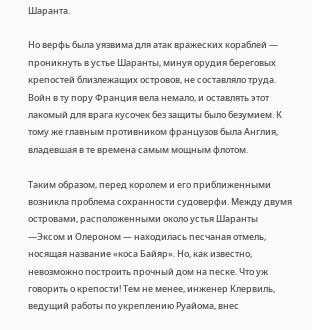Шаранта.

Но верфь была уязвима для атак вражеских кораблей — проникнуть в устье Шаранты, минуя орудия береговых крепостей близлежащих островов, не составляло труда. Войн в ту пору Франция вела немало, и оставлять этот лакомый для врага кусочек без защиты было безумием. К тому же главным противником французов была Англия, владевшая в те времена самым мощным флотом.

Таким образом, перед королем и его приближенными возникла проблема сохранности судоверфи. Между двумя островами, расположенными около устья Шаранты —Эксом и Олероном — находилась песчаная отмель, носящая название «коса Байяр». Но, как известно, невозможно построить прочный дом на песке. Что уж говорить о крепости! Тем не менее, инженер Клервиль, ведущий работы по укреплению Руайома, внес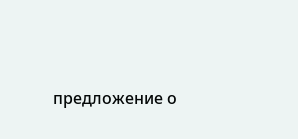предложение о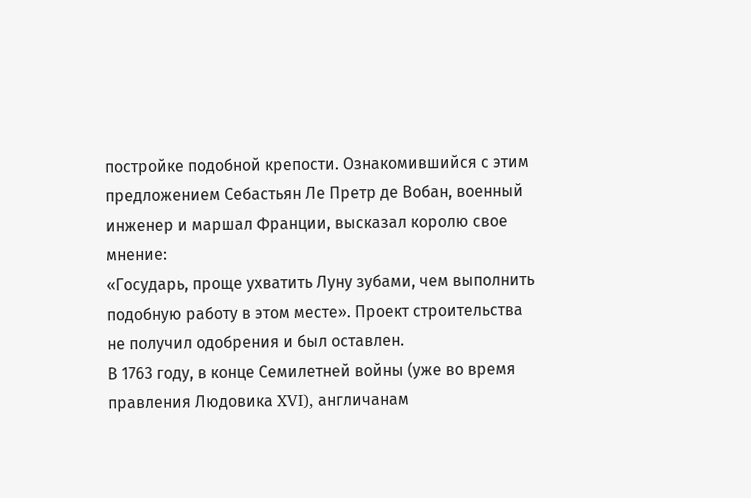постройке подобной крепости. Ознакомившийся с этим предложением Себастьян Ле Претр де Вобан, военный инженер и маршал Франции, высказал королю свое мнение:
«Государь, проще ухватить Луну зубами, чем выполнить подобную работу в этом месте». Проект строительства не получил одобрения и был оставлен.
В 1763 году, в конце Семилетней войны (уже во время правления Людовика XVI), англичанам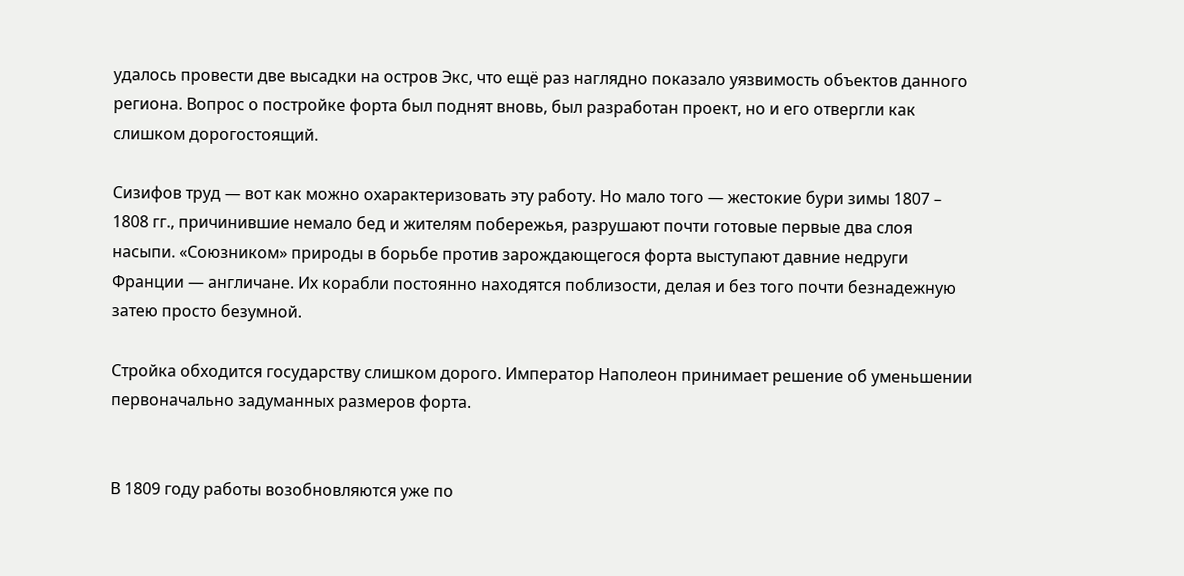удалось провести две высадки на остров Экс, что ещё раз наглядно показало уязвимость объектов данного региона. Вопрос о постройке форта был поднят вновь, был разработан проект, но и его отвергли как слишком дорогостоящий.

Сизифов труд — вот как можно охарактеризовать эту работу. Но мало того — жестокие бури зимы 1807 – 1808 гг., причинившие немало бед и жителям побережья, разрушают почти готовые первые два слоя насыпи. «Союзником» природы в борьбе против зарождающегося форта выступают давние недруги Франции — англичане. Их корабли постоянно находятся поблизости, делая и без того почти безнадежную затею просто безумной.

Стройка обходится государству слишком дорого. Император Наполеон принимает решение об уменьшении первоначально задуманных размеров форта.


В 1809 году работы возобновляются уже по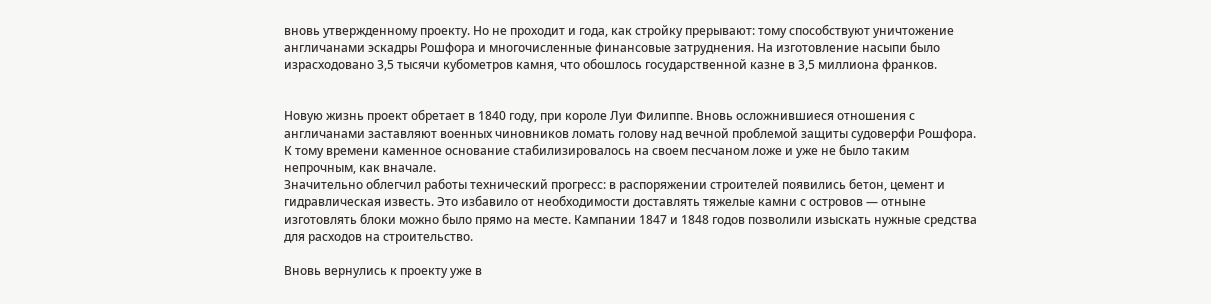вновь утвержденному проекту. Но не проходит и года, как стройку прерывают: тому способствуют уничтожение англичанами эскадры Рошфора и многочисленные финансовые затруднения. На изготовление насыпи было израсходовано 3,5 тысячи кубометров камня, что обошлось государственной казне в 3,5 миллиона франков.


Новую жизнь проект обретает в 1840 году, при короле Луи Филиппе. Вновь осложнившиеся отношения с англичанами заставляют военных чиновников ломать голову над вечной проблемой защиты судоверфи Рошфора. К тому времени каменное основание стабилизировалось на своем песчаном ложе и уже не было таким непрочным, как вначале.
Значительно облегчил работы технический прогресс: в распоряжении строителей появились бетон, цемент и гидравлическая известь. Это избавило от необходимости доставлять тяжелые камни с островов — отныне изготовлять блоки можно было прямо на месте. Кампании 1847 и 1848 годов позволили изыскать нужные средства для расходов на строительство.

Вновь вернулись к проекту уже в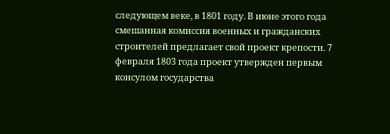следующем веке, в 1801 году. В июне этого года смешанная комиссия военных и гражданских строителей предлагает свой проект крепости. 7 февраля 1803 года проект утвержден первым консулом государства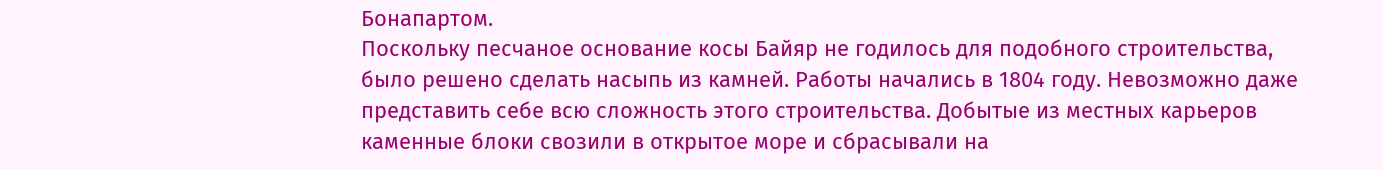Бонапартом.
Поскольку песчаное основание косы Байяр не годилось для подобного строительства, было решено сделать насыпь из камней. Работы начались в 1804 году. Невозможно даже представить себе всю сложность этого строительства. Добытые из местных карьеров каменные блоки свозили в открытое море и сбрасывали на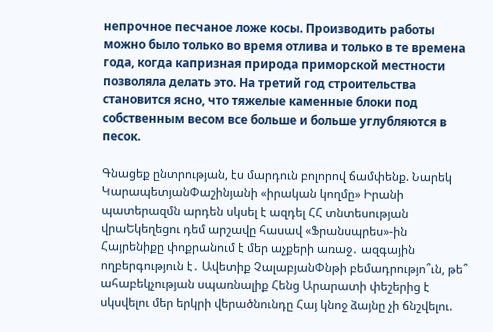непрочное песчаное ложе косы. Производить работы можно было только во время отлива и только в те времена года, когда капризная природа приморской местности позволяла делать это. На третий год строительства становится ясно, что тяжелые каменные блоки под собственным весом все больше и больше углубляются в песок.

Գնացեք ընտրության, էս մարդուն բոլորով ճամփենք. Նարեկ ԿարապետյանՓաշինյանի «իրական կողմը» Իրանի պատերազմն արդեն սկսել է ազդել ՀՀ տնտեսության վրաԵկեղեցու դեմ արշավը հասավ «Ֆրանսպրես»-ին Հայրենիքը փոքրանում է մեր աչքերի առաջ․ ազգային ողբերգություն է․ Ավետիք ՉալաբյանՓնթի բեմադրությո՞ւն, թե՞ ահաբեկչության սպառնալիք Հենց Արարատի փեշերից է սկսվելու մեր երկրի վերածնունդը Հայ կնոջ ձայնը չի ճնշվելու.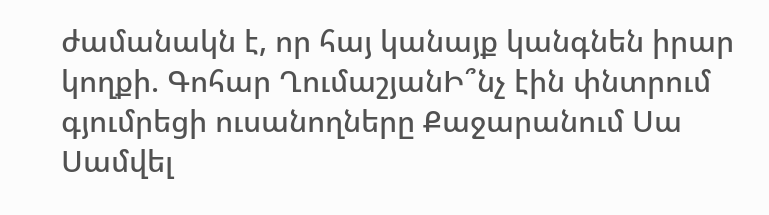ժամանակն է, որ հայ կանայք կանգնեն իրար կողքի. Գոհար ՂումաշյանԻ՞նչ էին փնտրում գյումրեցի ուսանողները Քաջարանում Սա Սամվել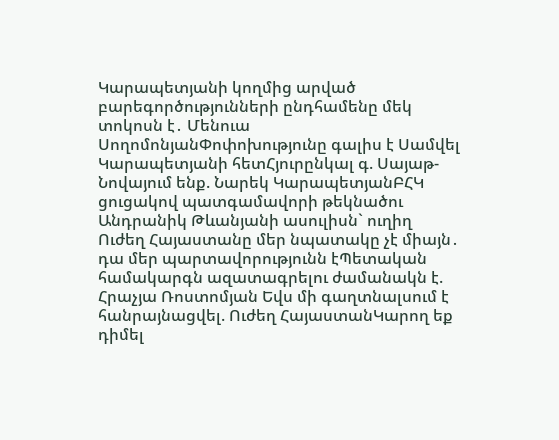Կարապետյանի կողմից արված բարեգործությունների ընդհամենը մեկ տոկոսն է․ Մենուա ՍողոմոնյանՓոփոխությունը գալիս է Սամվել Կարապետյանի հետՀյուրընկալ գ. Սայաթ-Նովայում ենք. Նարեկ ԿարապետյանԲՀԿ ցուցակով պատգամավորի թեկնածու Անդրանիկ Թևանյանի ասուլիսն` ուղիղ Ուժեղ Հայաստանը մեր նպատակը չէ միայն․ դա մեր պարտավորությունն էՊետական համակարգն ազատագրելու ժամանակն է. Հրաչյա Ռոստոմյան Եվս մի գաղտնալսում է հանրայնացվել. Ուժեղ ՀայաստանԿարող եք դիմել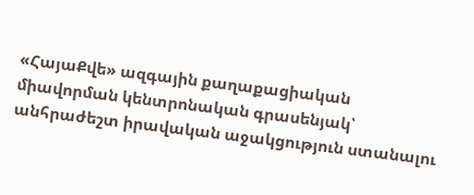«ՀայաՔվե» ազգային քաղաքացիական միավորման կենտրոնական գրասենյակ՝ անհրաժեշտ իրավական աջակցություն ստանալու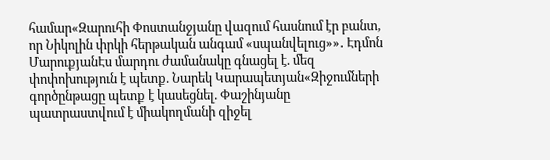համար«Զարուհի Փոստանջյանը վազում հասնում էր բանտ, որ Նիկոլին փրկի հերթական անգամ «սպանվելուց»»․ Էդմոն ՄարուքյանԷս մարդու ժամանակը գնացել է. մեզ փոփոխություն է պետք. Նարեկ Կարապետյան«Զիջումների գործընթացը պետք է կասեցնել. Փաշինյանը պատրաստվում է միակողմանի զիջել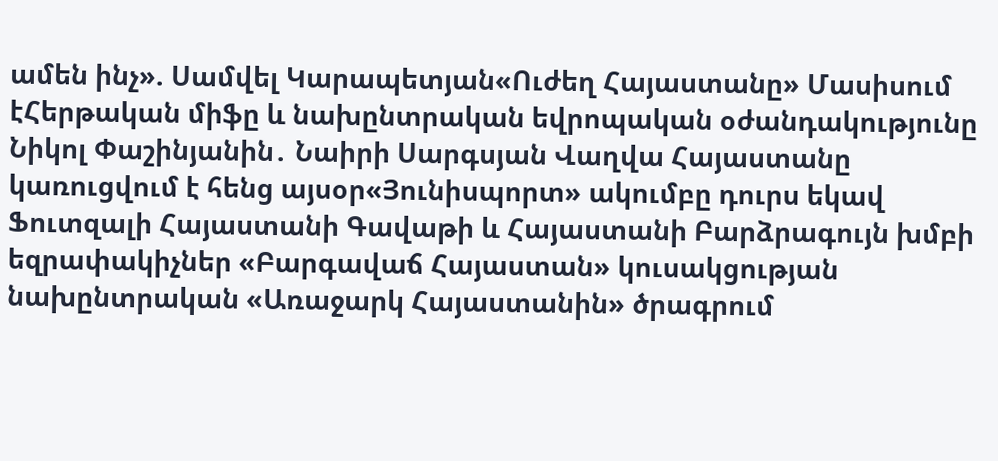ամեն ինչ». Սամվել Կարապետյան«Ուժեղ Հայաստանը» Մասիսում էՀերթական միֆը և նախընտրական եվրոպական օժանդակությունը Նիկոլ Փաշինյանին․ Նաիրի Սարգսյան Վաղվա Հայաստանը կառուցվում է հենց այսօր«Յունիսպորտ» ակումբը դուրս եկավ Ֆուտզալի Հայաստանի Գավաթի և Հայաստանի Բարձրագույն խմբի եզրափակիչներ «Բարգավաճ Հայաստան» կուսակցության նախընտրական «Առաջարկ Հայաստանին» ծրագրում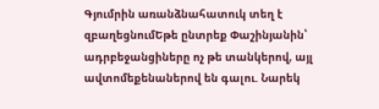Գյումրին առանձնահատուկ տեղ է զբաղեցնումԵթե ընտրեք Փաշինյանին՝ ադրբեջանցիները ոչ թե տանկերով, այլ ավտոմեքենաներով են գալու. Նարեկ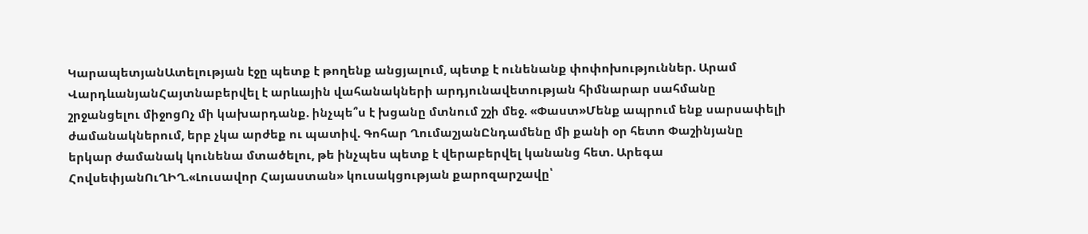ԿարապետյանԱտելության էջը պետք է թողենք անցյալում, պետք է ունենանք փոփոխություններ. Արամ ՎարդևանյանՀայտնաբերվել է արևային վահանակների արդյունավետության հիմնարար սահմանը շրջանցելու միջոցՈչ մի կախարդանք. ինչպե՞ս է խցանը մտնում շշի մեջ. «Փաստ»Մենք ապրում ենք սարսափելի ժամանակներում, երբ չկա արժեք ու պատիվ. Գոհար ՂումաշյանԸնդամենը մի քանի օր հետո Փաշինյանը երկար ժամանակ կունենա մտածելու, թե ինչպես պետք է վերաբերվել կանանց հետ. Արեգա ՀովսեփյանՈւՂԻՂ.«Լուսավոր Հայաստան» կուսակցության քարոզարշավը՝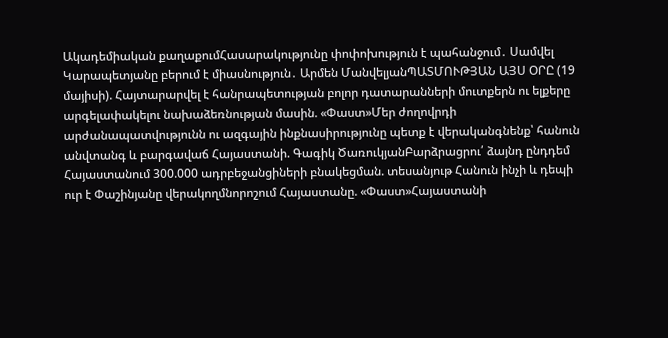Ակադեմիական քաղաքումՀասարակությունը փոփոխություն է պահանջում․ Սամվել Կարապետյանը բերում է միասնություն․ Արմեն ՄանվելյանՊԱՏՄՈՒԹՅԱՆ ԱՅՍ ՕՐԸ (19 մայիսի). Հայտարարվել է հանրապետության բոլոր դատարանների մուտքերն ու ելքերը արգելափակելու նախաձեռնության մասին. «Փաստ»Մեր ժողովրդի արժանապատվությունն ու ազգային ինքնասիրությունը պետք է վերականգնենք՝ հանուն անվտանգ և բարգավաճ Հայաստանի. Գագիկ ԾառուկյանԲարձրացրու՛ ձայնդ ընդդեմ Հայաստանում 300.000 ադրբեջանցիների բնակեցման. տեսանյութ Հանուն ինչի և դեպի ուր է Փաշինյանը վերակողմնորոշում Հայաստանը. «Փաստ»Հայաստանի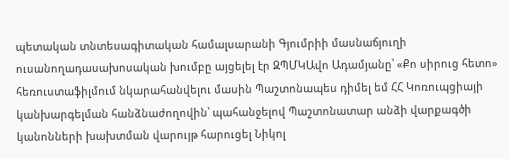պետական տնտեսագիտական համալսարանի Գյումրիի մասնաճյուղի ուսանողադասախոսական խումբը այցելել էր ԶՊՄԿԱվո Ադամյանը՝ «Քո սիրուց հետո» հեռուստաֆիլմում նկարահանվելու մասին Պաշտոնապես դիմել եմ ՀՀ Կոռուպցիայի կանխարգելման հանձնաժողովին՝ պահանջելով Պաշտոնատար անձի վարքագծի կանոնների խախտման վարույթ հարուցել Նիկոլ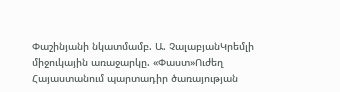Փաշինյանի նկատմամբ. Ա. ՉալաբյանԿրեմլի միջուկային առաջարկը. «Փաստ»Ուժեղ Հայաստանում պարտադիր ծառայության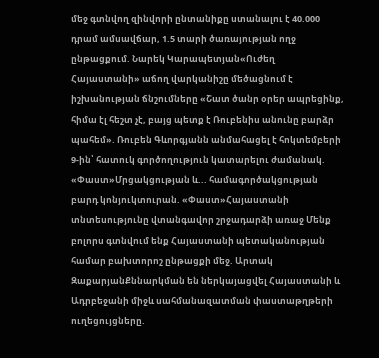մեջ գտնվող զինվորի ընտանիքը ստանալու է 40.000 դրամ ամսավճար, 1.5 տարի ծառայության ողջ ընթացքում. Նարեկ Կարապետյան«Ուժեղ Հայաստանի» աճող վարկանիշը մեծացնում է իշխանության ճնշումները «Շատ ծանր օրեր ապրեցինք, հիմա էլ հեշտ չէ, բայց պետք է Ռուբենիս անունը բարձր պահեմ». Ռուբեն Գևորգյանն անմահացել է հոկտեմբերի 9-ին՝ հատուկ գործողություն կատարելու ժամանակ. «Փաստ»Մրցակցության և... համագործակցության բարդ կոնյուկտուրան. «Փաստ»Հայաստանի տնտեսությունը վտանգավոր շրջադարձի առաջ Մենք բոլորս գտնվում ենք Հայաստանի պետականության համար բախտորոշ ընթացքի մեջ. Արտակ ԶաքարյանՔննարկման են ներկայացվել Հայաստանի և Ադրբեջանի միջև սահմանազատման փաստաթղթերի ուղեցույցները.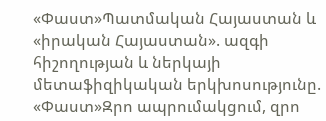«Փաստ»Պատմական Հայաստան և «իրական Հայաստան». ազգի հիշողության և ներկայի մետաֆիզիկական երկխոսությունը. «Փաստ»Զրո ապրումակցում, զրո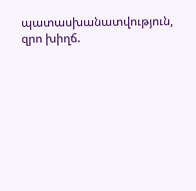պատասխանատվություն, զրո խիղճ.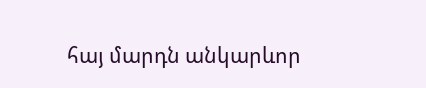հայ մարդն անկարևոր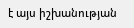է այս իշխանության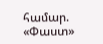համար. «Փաստ»